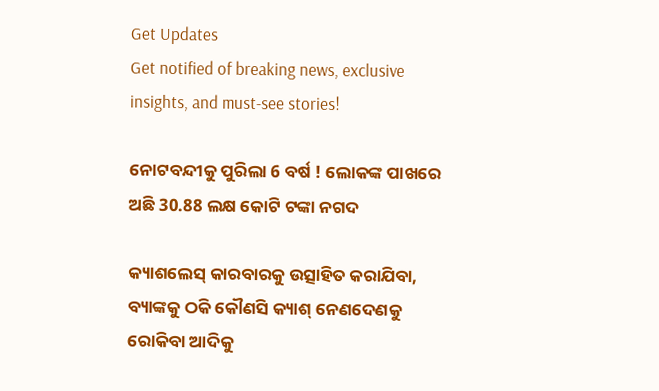Get Updates
Get notified of breaking news, exclusive insights, and must-see stories!

ନୋଟବନ୍ଦୀକୁ ପୁରିଲା 6 ବର୍ଷ ! ଲୋକଙ୍କ ପାଖରେ ଅଛି 30.88 ଲକ୍ଷ କୋଟି ଟଙ୍କା ନଗଦ

କ୍ୟାଶଲେସ୍ କାରବାରକୁ ଉତ୍ସାହିତ କରାଯିବା, ବ୍ୟାଙ୍କକୁ ଠକି କୌଣସି କ୍ୟାଶ୍ ନେଣଦେଣକୁ ରୋକିବା ଆଦିକୁ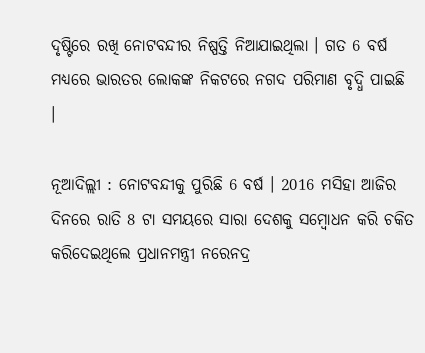ଦୃଷ୍ଟିରେ ରଖି ନୋଟବନ୍ଦୀର ନିଷ୍ପତ୍ତି ନିଆଯାଇଥିଲା । ଗତ 6 ବର୍ଷ ମଧ୍ୟରେ ଭାରତର ଲୋକଙ୍କ ନିକଟରେ ନଗଦ ପରିମାଣ ବୃଦ୍ଧି ପାଇଛି ।

ନୂଆଦିଲ୍ଲୀ : ନୋଟବନ୍ଦୀକୁ ପୁରିଛି 6 ବର୍ଷ । 2016 ମସିହା ଆଜିର ଦିନରେ ରାତି 8 ଟା ସମୟରେ ସାରା ଦେଶକୁ ସମ୍ବୋଧନ କରି ଚକିତ କରିଦେଇଥିଲେ ପ୍ରଧାନମନ୍ତ୍ରୀ ନରେନଦ୍ର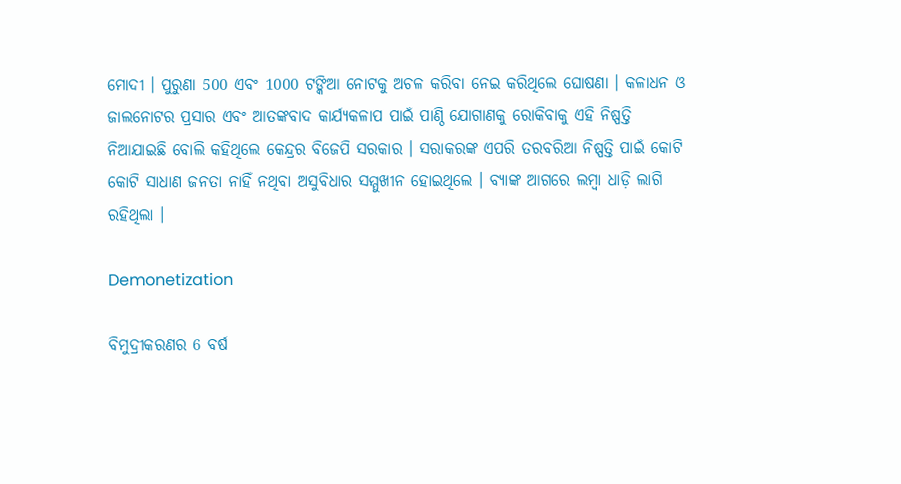ମୋଦୀ । ପୁରୁଣା 500 ଏବଂ 1000 ଟଙ୍କିଆ ନୋଟକୁ ଅଚଳ କରିବା ନେଇ କରିଥିଲେ ଘୋଷଣା । କଳାଧନ ଓ ଜାଲନୋଟର ପ୍ରସାର ଏବଂ ଆତଙ୍କବାଦ କାର୍ଯ୍ୟକଳାପ ପାଇଁ ପାଣ୍ଠି ଯୋଗାଣକୁ ରୋକିବାକୁ ଏହି ନିଷ୍ପତ୍ତି ନିଆଯାଇଛି ବୋଲି କହିଥିଲେ କେନ୍ଦ୍ରର ବିଜେପି ସରକାର । ସରାକରଙ୍କ ଏପରି ତରବରିଆ ନିଷ୍ପତ୍ତି ପାଇଁ କୋଟି କୋଟି ସାଧାଣ ଜନତା ନାହିଁ ନଥିବା ଅସୁବିଧାର ସମ୍ମୁଖୀନ ହୋଇଥିଲେ । ବ୍ୟାଙ୍କ ଆଗରେ ଲମ୍ବା ଧାଡ଼ି ଲାଗି ରହିଥିଲା ।

Demonetization

ବିମୁଦ୍ରୀକରଣର 6 ବର୍ଷ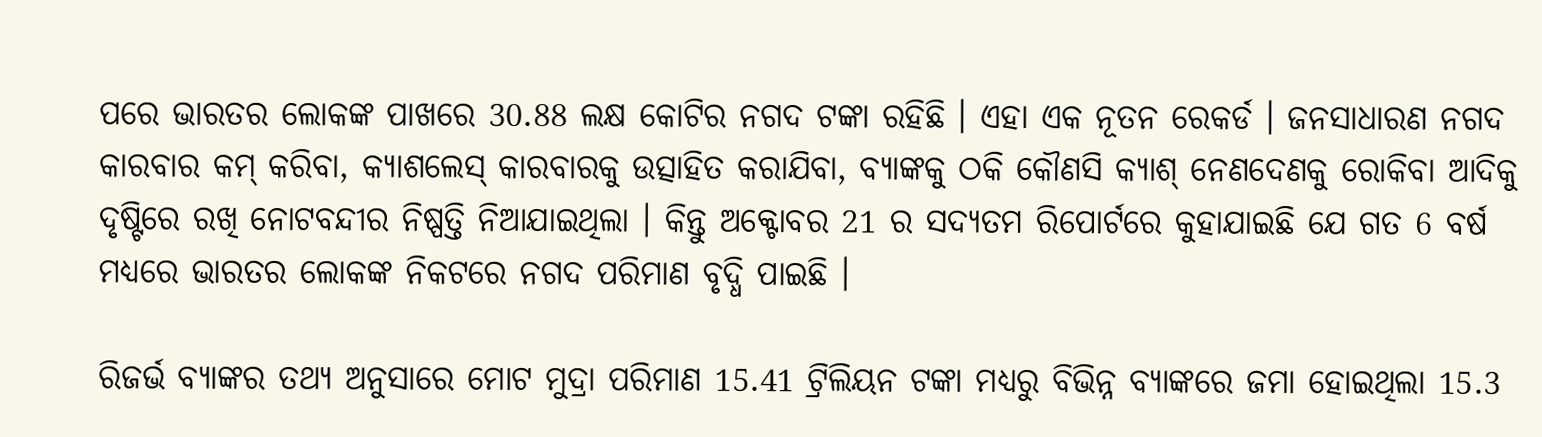ପରେ ଭାରତର ଲୋକଙ୍କ ପାଖରେ 30.88 ଲକ୍ଷ କୋଟିର ନଗଦ ଟଙ୍କା ରହିଛି । ଏହା ଏକ ନୂତନ ରେକର୍ଡ । ଜନସାଧାରଣ ନଗଦ କାରବାର କମ୍ କରିବା, କ୍ୟାଶଲେସ୍ କାରବାରକୁ ଉତ୍ସାହିତ କରାଯିବା, ବ୍ୟାଙ୍କକୁ ଠକି କୌଣସି କ୍ୟାଶ୍ ନେଣଦେଣକୁ ରୋକିବା ଆଦିକୁ ଦୃଷ୍ଟିରେ ରଖି ନୋଟବନ୍ଦୀର ନିଷ୍ପତ୍ତି ନିଆଯାଇଥିଲା । କିନ୍ତୁ ଅକ୍ଟୋବର 21 ର ସଦ୍ୟତମ ରିପୋର୍ଟରେ କୁହାଯାଇଛି ଯେ ଗତ 6 ବର୍ଷ ମଧ୍ୟରେ ଭାରତର ଲୋକଙ୍କ ନିକଟରେ ନଗଦ ପରିମାଣ ବୃଦ୍ଧି ପାଇଛି ।

ରିଜର୍ଭ ବ୍ୟାଙ୍କର ତଥ୍ୟ ଅନୁସାରେ ମୋଟ ମୁଦ୍ରା ପରିମାଣ 15.41 ଟ୍ରିଲିୟନ ଟଙ୍କା ମଧ୍ୟରୁ ବିଭିନ୍ନ ବ୍ୟାଙ୍କରେ ଜମା ହୋଇଥିଲା 15.3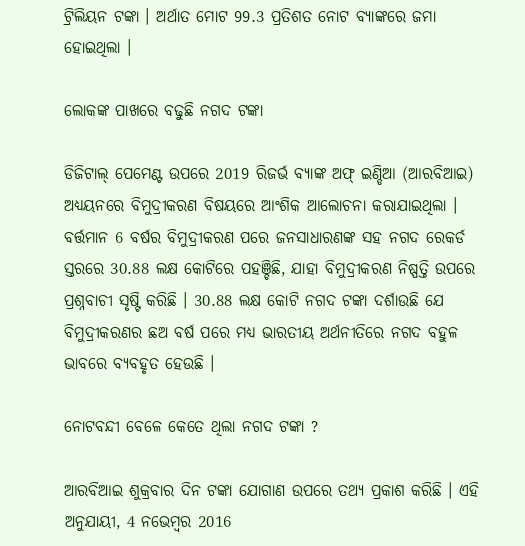ଟ୍ରିଲିୟନ ଟଙ୍କା । ଅର୍ଥାତ ମୋଟ 99.3 ପ୍ରତିଶତ ନୋଟ ବ୍ୟାଙ୍କରେ ଜମା ହୋଇଥିଲା ।

ଲୋକଙ୍କ ପାଖରେ ବଢୁଛି ନଗଦ ଟଙ୍କା

ଡିଜିଟାଲ୍ ପେମେଣ୍ଟ ଉପରେ 2019 ରିଜର୍ଭ ବ୍ୟାଙ୍କ ଅଫ୍ ଇଣ୍ଡିଆ (ଆରବିଆଇ) ଅଧ୍ୟୟନରେ ବିମୁଦ୍ରୀକରଣ ବିଷୟରେ ଆଂଶିକ ଆଲୋଚନା କରାଯାଇଥିଲା । ବର୍ତ୍ତମାନ 6 ବର୍ଷର ବିମୁଦ୍ରୀକରଣ ପରେ ଜନସାଧାରଣଙ୍କ ସହ ନଗଦ ରେକର୍ଡ ସ୍ତରରେ 30.88 ଲକ୍ଷ କୋଟିରେ ପହଞ୍ଚିଛି, ଯାହା ବିମୁଦ୍ରୀକରଣ ନିଷ୍ପତ୍ତି ଉପରେ ପ୍ରଶ୍ନବାଚୀ ସୃଷ୍ଟି କରିଛି । 30.88 ଲକ୍ଷ କୋଟି ନଗଦ ଟଙ୍କା ଦର୍ଶାଉଛି ଯେ ବିମୁଦ୍ରୀକରଣର ଛଅ ବର୍ଷ ପରେ ମଧ୍ୟ ଭାରତୀୟ ଅର୍ଥନୀତିରେ ନଗଦ ବହୁଳ ଭାବରେ ବ୍ୟବହୃତ ହେଉଛି ।

ନୋଟବନ୍ଦୀ ବେଳେ କେତେ ଥିଲା ନଗଦ ଟଙ୍କା ?

ଆରବିଆଇ ଶୁକ୍ରବାର ଦିନ ଟଙ୍କା ଯୋଗାଣ ଉପରେ ତଥ୍ୟ ପ୍ରକାଶ କରିଛି । ଏହି ଅନୁଯାୟୀ, 4 ନଭେମ୍ବର 2016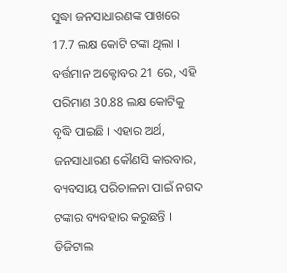ସୁଦ୍ଧା ଜନସାଧାରଣଙ୍କ ପାଖରେ 17.7 ଲକ୍ଷ କୋଟି ଟଙ୍କା ଥିଲା । ବର୍ତ୍ତମାନ ଅକ୍ଟୋବର 21 ରେ, ଏହି ପରିମାଣ 30.88 ଲକ୍ଷ କୋଟିକୁ ବୃଦ୍ଧି ପାଇଛି । ଏହାର ଅର୍ଥ, ଜନସାଧାରଣ କୌଣସି କାରବାର, ବ୍ୟବସାୟ ପରିଚାଳନା ପାଇଁ ନଗଦ ଟଙ୍କାର ବ୍ୟବହାର କରୁଛନ୍ତି । ଡିଜିଟାଲ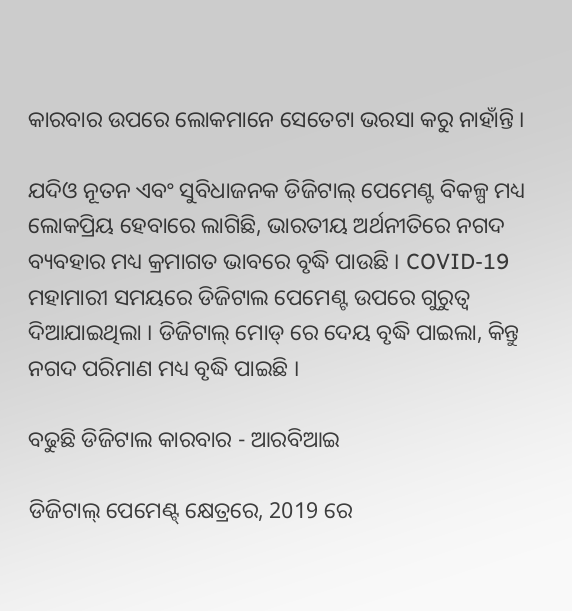କାରବାର ଉପରେ ଲୋକମାନେ ସେତେଟା ଭରସା କରୁ ନାହାଁନ୍ତି ।

ଯଦିଓ ନୂତନ ଏବଂ ସୁବିଧାଜନକ ଡିଜିଟାଲ୍ ପେମେଣ୍ଟ ବିକଳ୍ପ ମଧ୍ୟ ଲୋକପ୍ରିୟ ହେବାରେ ଲାଗିଛି, ଭାରତୀୟ ଅର୍ଥନୀତିରେ ନଗଦ ବ୍ୟବହାର ମଧ୍ୟ କ୍ରମାଗତ ଭାବରେ ବୃଦ୍ଧି ପାଉଛି । COVID-19 ମହାମାରୀ ସମୟରେ ଡିଜିଟାଲ ପେମେଣ୍ଟ ଉପରେ ଗୁରୁତ୍ୱ ଦିଆଯାଇଥିଲା । ଡିଜିଟାଲ୍ ମୋଡ୍ ରେ ଦେୟ ବୃଦ୍ଧି ପାଇଲା, କିନ୍ତୁ ନଗଦ ପରିମାଣ ମଧ୍ୟ ବୃଦ୍ଧି ପାଇଛି ।

ବଢୁଛି ଡିଜିଟାଲ କାରବାର - ଆରବିଆଇ

ଡିଜିଟାଲ୍ ପେମେଣ୍ଟ୍ କ୍ଷେତ୍ରରେ, 2019 ରେ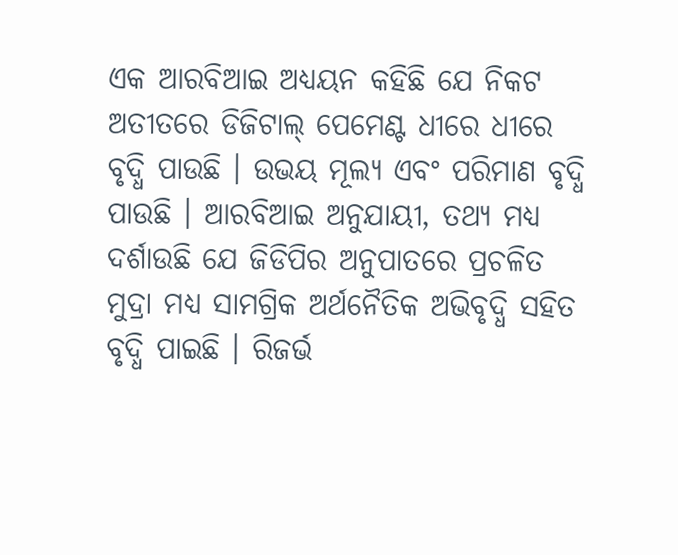ଏକ ଆରବିଆଇ ଅଧ୍ୟୟନ କହିଛି ଯେ ନିକଟ ଅତୀତରେ ଡିଜିଟାଲ୍ ପେମେଣ୍ଟ ଧୀରେ ଧୀରେ ବୃଦ୍ଧି ପାଉଛି । ଉଭୟ ମୂଲ୍ୟ ଏବଂ ପରିମାଣ ବୃଦ୍ଧି ପାଉଛି । ଆରବିଆଇ ଅନୁଯାୟୀ, ତଥ୍ୟ ମଧ୍ୟ ଦର୍ଶାଉଛି ଯେ ଜିଡିପିର ଅନୁପାତରେ ପ୍ରଚଳିତ ମୁଦ୍ରା ମଧ୍ୟ ସାମଗ୍ରିକ ଅର୍ଥନୈତିକ ଅଭିବୃଦ୍ଧି ସହିତ ବୃଦ୍ଧି ପାଇଛି । ରିଜର୍ଭ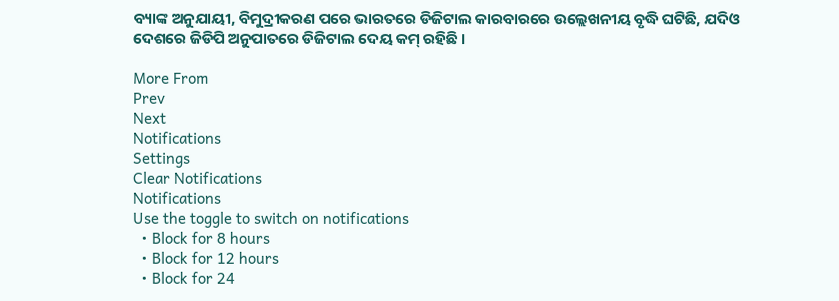ବ୍ୟାଙ୍କ ଅନୁଯାୟୀ, ବିମୁଦ୍ରୀକରଣ ପରେ ଭାରତରେ ଡିଜିଟାଲ କାରବାରରେ ଉଲ୍ଲେଖନୀୟ ବୃଦ୍ଧି ଘଟିଛି, ଯଦିଓ ଦେଶରେ ଜିଡିପି ଅନୁପାତରେ ଡିଜିଟାଲ ଦେୟ କମ୍ ରହିଛି ।

More From
Prev
Next
Notifications
Settings
Clear Notifications
Notifications
Use the toggle to switch on notifications
  • Block for 8 hours
  • Block for 12 hours
  • Block for 24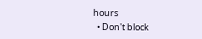hours
  • Don't block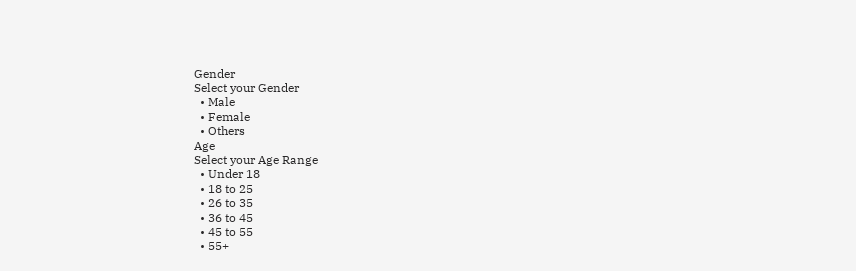Gender
Select your Gender
  • Male
  • Female
  • Others
Age
Select your Age Range
  • Under 18
  • 18 to 25
  • 26 to 35
  • 36 to 45
  • 45 to 55
  • 55+